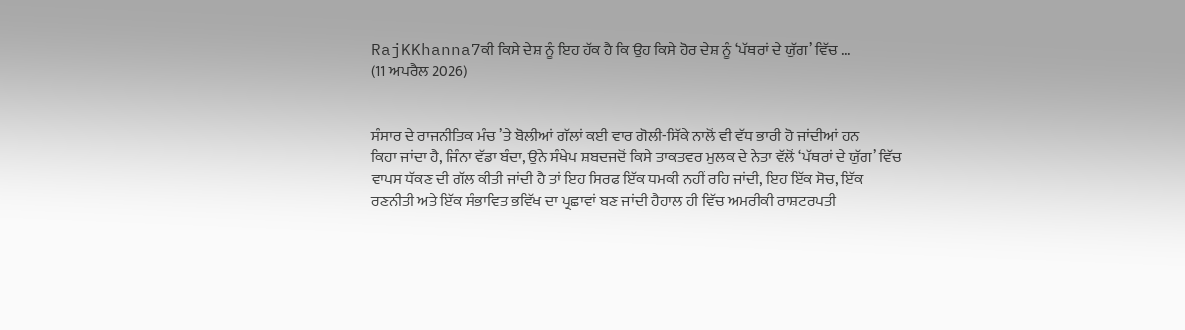RajKKhanna7ਕੀ ਕਿਸੇ ਦੇਸ਼ ਨੂੰ ਇਹ ਹੱਕ ਹੈ ਕਿ ਉਹ ਕਿਸੇ ਹੋਰ ਦੇਸ਼ ਨੂੰ ‘ਪੱਥਰਾਂ ਦੇ ਯੁੱਗ’ ਵਿੱਚ ...
(11 ਅਪਰੈਲ 2026)


ਸੰਸਾਰ ਦੇ ਰਾਜਨੀਤਿਕ ਮੰਚ ’ਤੇ ਬੋਲੀਆਂ ਗੱਲਾਂ ਕਈ ਵਾਰ ਗੋਲੀ-ਸਿੱਕੇ ਨਾਲੋਂ ਵੀ ਵੱਧ ਭਾਰੀ ਹੋ ਜਾਂਦੀਆਂ ਹਨ
ਕਿਹਾ ਜਾਂਦਾ ਹੈ, ਜਿੰਨਾ ਵੱਡਾ ਬੰਦਾ, ਉਂਨੇ ਸੰਖੇਪ ਸ਼ਬਦਜਦੋਂ ਕਿਸੇ ਤਾਕਤਵਰ ਮੁਲਕ ਦੇ ਨੇਤਾ ਵੱਲੋਂ ‘ਪੱਥਰਾਂ ਦੇ ਯੁੱਗ’ ਵਿੱਚ ਵਾਪਸ ਧੱਕਣ ਦੀ ਗੱਲ ਕੀਤੀ ਜਾਂਦੀ ਹੈ ਤਾਂ ਇਹ ਸਿਰਫ ਇੱਕ ਧਮਕੀ ਨਹੀਂ ਰਹਿ ਜਾਂਦੀ, ਇਹ ਇੱਕ ਸੋਚ, ਇੱਕ ਰਣਨੀਤੀ ਅਤੇ ਇੱਕ ਸੰਭਾਵਿਤ ਭਵਿੱਖ ਦਾ ਪ੍ਰਛਾਵਾਂ ਬਣ ਜਾਂਦੀ ਹੈਹਾਲ ਹੀ ਵਿੱਚ ਅਮਰੀਕੀ ਰਾਸ਼ਟਰਪਤੀ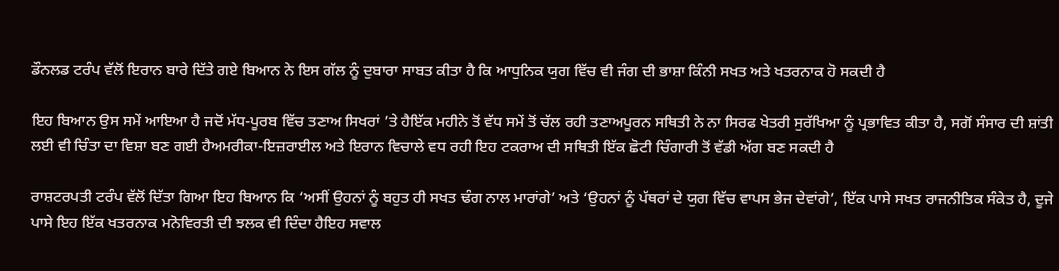ਡੌਨਲਡ ਟਰੰਪ ਵੱਲੋਂ ਇਰਾਨ ਬਾਰੇ ਦਿੱਤੇ ਗਏ ਬਿਆਨ ਨੇ ਇਸ ਗੱਲ ਨੂੰ ਦੁਬਾਰਾ ਸਾਬਤ ਕੀਤਾ ਹੈ ਕਿ ਆਧੁਨਿਕ ਯੁਗ ਵਿੱਚ ਵੀ ਜੰਗ ਦੀ ਭਾਸ਼ਾ ਕਿੰਨੀ ਸਖਤ ਅਤੇ ਖਤਰਨਾਕ ਹੋ ਸਕਦੀ ਹੈ

ਇਹ ਬਿਆਨ ਉਸ ਸਮੇਂ ਆਇਆ ਹੈ ਜਦੋਂ ਮੱਧ-ਪੂਰਬ ਵਿੱਚ ਤਣਾਅ ਸਿਖਰਾਂ ’ਤੇ ਹੈਇੱਕ ਮਹੀਨੇ ਤੋਂ ਵੱਧ ਸਮੇਂ ਤੋਂ ਚੱਲ ਰਹੀ ਤਣਾਅਪੂਰਨ ਸਥਿਤੀ ਨੇ ਨਾ ਸਿਰਫ ਖੇਤਰੀ ਸੁਰੱਖਿਆ ਨੂੰ ਪ੍ਰਭਾਵਿਤ ਕੀਤਾ ਹੈ, ਸਗੋਂ ਸੰਸਾਰ ਦੀ ਸ਼ਾਂਤੀ ਲਈ ਵੀ ਚਿੰਤਾ ਦਾ ਵਿਸ਼ਾ ਬਣ ਗਈ ਹੈਅਮਰੀਕਾ-ਇਜ਼ਰਾਈਲ ਅਤੇ ਇਰਾਨ ਵਿਚਾਲੇ ਵਧ ਰਹੀ ਇਹ ਟਕਰਾਅ ਦੀ ਸਥਿਤੀ ਇੱਕ ਛੋਟੀ ਚਿੰਗਾਰੀ ਤੋਂ ਵੱਡੀ ਅੱਗ ਬਣ ਸਕਦੀ ਹੈ

ਰਾਸ਼ਟਰਪਤੀ ਟਰੰਪ ਵੱਲੋਂ ਦਿੱਤਾ ਗਿਆ ਇਹ ਬਿਆਨ ਕਿ ‘ਅਸੀਂ ਉਹਨਾਂ ਨੂੰ ਬਹੁਤ ਹੀ ਸਖਤ ਢੰਗ ਨਾਲ ਮਾਰਾਂਗੇ’ ਅਤੇ ‘ਉਹਨਾਂ ਨੂੰ ਪੱਥਰਾਂ ਦੇ ਯੁਗ ਵਿੱਚ ਵਾਪਸ ਭੇਜ ਦੇਵਾਂਗੇ’, ਇੱਕ ਪਾਸੇ ਸਖਤ ਰਾਜਨੀਤਿਕ ਸੰਕੇਤ ਹੈ, ਦੂਜੇ ਪਾਸੇ ਇਹ ਇੱਕ ਖਤਰਨਾਕ ਮਨੋਵਿਰਤੀ ਦੀ ਝਲਕ ਵੀ ਦਿੰਦਾ ਹੈਇਹ ਸਵਾਲ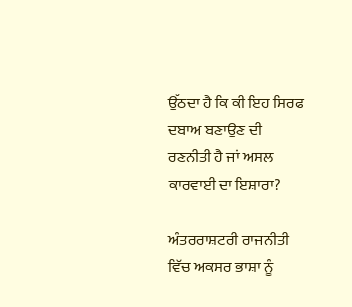ਉੱਠਦਾ ਹੈ ਕਿ ਕੀ ਇਹ ਸਿਰਫ ਦਬਾਅ ਬਣਾਉਣ ਦੀ ਰਣਨੀਤੀ ਹੈ ਜਾਂ ਅਸਲ ਕਾਰਵਾਈ ਦਾ ਇਸ਼ਾਰਾ?

ਅੰਤਰਰਾਸ਼ਟਰੀ ਰਾਜਨੀਤੀ ਵਿੱਚ ਅਕਸਰ ਭਾਸ਼ਾ ਨੂੰ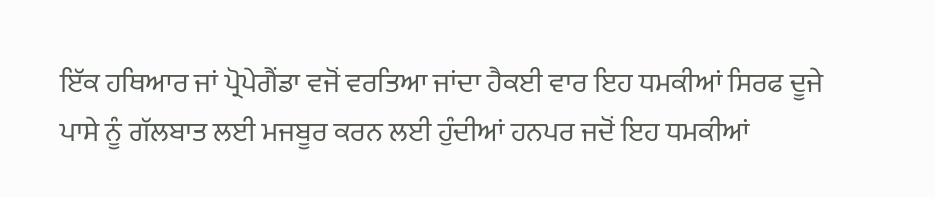ਇੱਕ ਹਥਿਆਰ ਜਾਂ ਪ੍ਰੋਪੇਗੈਂਡਾ ਵਜੋਂ ਵਰਤਿਆ ਜਾਂਦਾ ਹੈਕਈ ਵਾਰ ਇਹ ਧਮਕੀਆਂ ਸਿਰਫ ਦੂਜੇ ਪਾਸੇ ਨੂੰ ਗੱਲਬਾਤ ਲਈ ਮਜਬੂਰ ਕਰਨ ਲਈ ਹੁੰਦੀਆਂ ਹਨਪਰ ਜਦੋਂ ਇਹ ਧਮਕੀਆਂ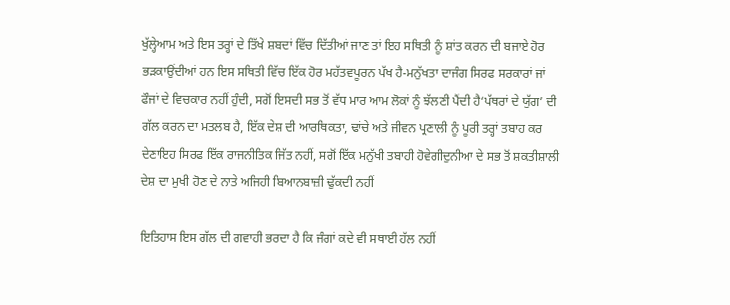ਖੁੱਲ੍ਹੇਆਮ ਅਤੇ ਇਸ ਤਰ੍ਹਾਂ ਦੇ ਤਿੱਖੇ ਸ਼ਬਦਾਂ ਵਿੱਚ ਦਿੱਤੀਆਂ ਜਾਣ ਤਾਂ ਇਹ ਸਥਿਤੀ ਨੂੰ ਸ਼ਾਂਤ ਕਰਨ ਦੀ ਬਜਾਏ ਹੋਰ ਭੜਕਾਉਂਦੀਆਂ ਹਨ ਇਸ ਸਥਿਤੀ ਵਿੱਚ ਇੱਕ ਹੋਰ ਮਹੱਤਵਪੂਰਨ ਪੱਖ ਹੈ-ਮਨੁੱਖਤਾ ਦਾਜੰਗ ਸਿਰਫ ਸਰਕਾਰਾਂ ਜਾਂ ਫੌਜਾਂ ਦੇ ਵਿਚਕਾਰ ਨਹੀਂ ਹੁੰਦੀ, ਸਗੋਂ ਇਸਦੀ ਸਭ ਤੋਂ ਵੱਧ ਮਾਰ ਆਮ ਲੋਕਾਂ ਨੂੰ ਝੱਲਣੀ ਪੈਂਦੀ ਹੈ‘ਪੱਥਰਾਂ ਦੇ ਯੁੱਗ’ ਦੀ ਗੱਲ ਕਰਨ ਦਾ ਮਤਲਬ ਹੈ, ਇੱਕ ਦੇਸ਼ ਦੀ ਆਰਥਿਕਤਾ, ਢਾਂਚੇ ਅਤੇ ਜੀਵਨ ਪ੍ਰਣਾਲੀ ਨੂੰ ਪੂਰੀ ਤਰ੍ਹਾਂ ਤਬਾਹ ਕਰ ਦੇਣਾਇਹ ਸਿਰਫ ਇੱਕ ਰਾਜਨੀਤਿਕ ਜਿੱਤ ਨਹੀਂ, ਸਗੋਂ ਇੱਕ ਮਨੁੱਖੀ ਤਬਾਹੀ ਹੋਵੇਗੀਦੁਨੀਆ ਦੇ ਸਭ ਤੋਂ ਸ਼ਕਤੀਸ਼ਾਲੀ ਦੇਸ਼ ਦਾ ਮੁਖੀ ਹੋਣ ਦੇ ਨਾਤੇ ਅਜਿਹੀ ਬਿਆਨਬਾਜ਼ੀ ਢੁੱਕਦੀ ਨਹੀਂ

ਇਤਿਹਾਸ ਇਸ ਗੱਲ ਦੀ ਗਵਾਹੀ ਭਰਦਾ ਹੈ ਕਿ ਜੰਗਾਂ ਕਦੇ ਵੀ ਸਥਾਈ ਹੱਲ ਨਹੀਂ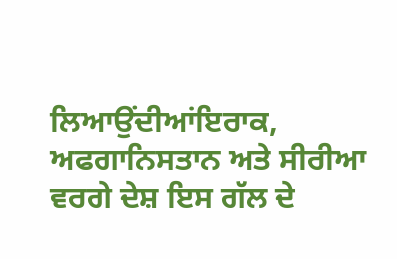ਲਿਆਉਂਦੀਆਂਇਰਾਕ, ਅਫਗਾਨਿਸਤਾਨ ਅਤੇ ਸੀਰੀਆ ਵਰਗੇ ਦੇਸ਼ ਇਸ ਗੱਲ ਦੇ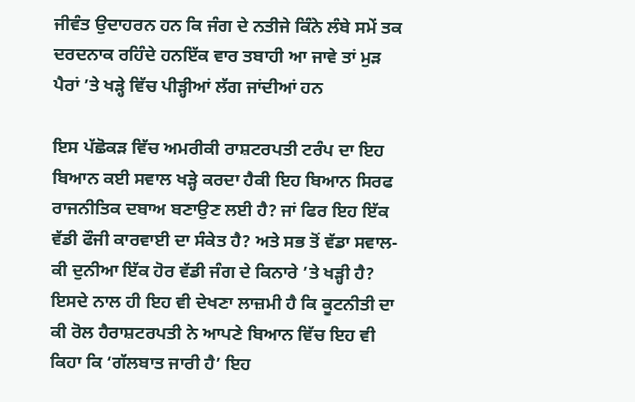ਜੀਵੰਤ ਉਦਾਹਰਨ ਹਨ ਕਿ ਜੰਗ ਦੇ ਨਤੀਜੇ ਕਿੰਨੇ ਲੰਬੇ ਸਮੇਂ ਤਕ ਦਰਦਨਾਕ ਰਹਿੰਦੇ ਹਨਇੱਕ ਵਾਰ ਤਬਾਹੀ ਆ ਜਾਵੇ ਤਾਂ ਮੁੜ ਪੈਰਾਂ ’ਤੇ ਖੜ੍ਹੇ ਵਿੱਚ ਪੀੜ੍ਹੀਆਂ ਲੱਗ ਜਾਂਦੀਆਂ ਹਨ

ਇਸ ਪੱਛੋਕੜ ਵਿੱਚ ਅਮਰੀਕੀ ਰਾਸ਼ਟਰਪਤੀ ਟਰੰਪ ਦਾ ਇਹ ਬਿਆਨ ਕਈ ਸਵਾਲ ਖੜ੍ਹੇ ਕਰਦਾ ਹੈਕੀ ਇਹ ਬਿਆਨ ਸਿਰਫ ਰਾਜਨੀਤਿਕ ਦਬਾਅ ਬਣਾਉਣ ਲਈ ਹੈ? ਜਾਂ ਫਿਰ ਇਹ ਇੱਕ ਵੱਡੀ ਫੌਜੀ ਕਾਰਵਾਈ ਦਾ ਸੰਕੇਤ ਹੈ? ਅਤੇ ਸਭ ਤੋਂ ਵੱਡਾ ਸਵਾਲ- ਕੀ ਦੁਨੀਆ ਇੱਕ ਹੋਰ ਵੱਡੀ ਜੰਗ ਦੇ ਕਿਨਾਰੇ ’ਤੇ ਖੜ੍ਹੀ ਹੈ? ਇਸਦੇ ਨਾਲ ਹੀ ਇਹ ਵੀ ਦੇਖਣਾ ਲਾਜ਼ਮੀ ਹੈ ਕਿ ਕੂਟਨੀਤੀ ਦਾ ਕੀ ਰੋਲ ਹੈਰਾਸ਼ਟਰਪਤੀ ਨੇ ਆਪਣੇ ਬਿਆਨ ਵਿੱਚ ਇਹ ਵੀ ਕਿਹਾ ਕਿ ‘ਗੱਲਬਾਤ ਜਾਰੀ ਹੈ’ ਇਹ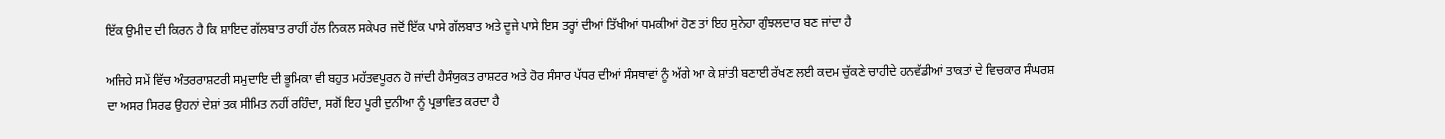ਇੱਕ ਉਮੀਦ ਦੀ ਕਿਰਨ ਹੈ ਕਿ ਸ਼ਾਇਦ ਗੱਲਬਾਤ ਰਾਹੀਂ ਹੱਲ ਨਿਕਲ ਸਕੇਪਰ ਜਦੋਂ ਇੱਕ ਪਾਸੇ ਗੱਲਬਾਤ ਅਤੇ ਦੂਜੇ ਪਾਸੇ ਇਸ ਤਰ੍ਹਾਂ ਦੀਆਂ ਤਿੱਖੀਆਂ ਧਮਕੀਆਂ ਹੋਣ ਤਾਂ ਇਹ ਸੁਨੇਹਾ ਗੁੰਝਲਦਾਰ ਬਣ ਜਾਂਦਾ ਹੈ

ਅਜਿਹੇ ਸਮੇਂ ਵਿੱਚ ਅੰਤਰਰਾਸ਼ਟਰੀ ਸਮੁਦਾਇ ਦੀ ਭੂਮਿਕਾ ਵੀ ਬਹੁਤ ਮਹੱਤਵਪੂਰਨ ਹੋ ਜਾਂਦੀ ਹੈਸੰਯੁਕਤ ਰਾਸ਼ਟਰ ਅਤੇ ਹੋਰ ਸੰਸਾਰ ਪੱਧਰ ਦੀਆਂ ਸੰਸਥਾਵਾਂ ਨੂੰ ਅੱਗੇ ਆ ਕੇ ਸ਼ਾਂਤੀ ਬਣਾਈ ਰੱਖਣ ਲਈ ਕਦਮ ਚੁੱਕਣੇ ਚਾਹੀਦੇ ਹਨਵੱਡੀਆਂ ਤਾਕਤਾਂ ਦੇ ਵਿਚਕਾਰ ਸੰਘਰਸ਼ ਦਾ ਅਸਰ ਸਿਰਫ ਉਹਨਾਂ ਦੇਸ਼ਾਂ ਤਕ ਸੀਮਿਤ ਨਹੀਂ ਰਹਿੰਦਾ, ਸਗੋਂ ਇਹ ਪੂਰੀ ਦੁਨੀਆ ਨੂੰ ਪ੍ਰਭਾਵਿਤ ਕਰਦਾ ਹੈ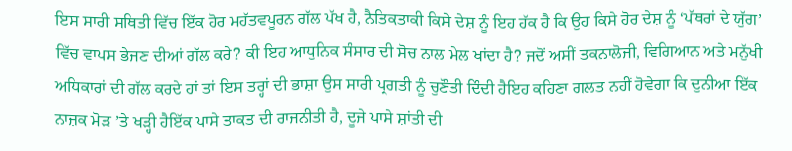ਇਸ ਸਾਰੀ ਸਥਿਤੀ ਵਿੱਚ ਇੱਕ ਹੋਰ ਮਹੱਤਵਪੂਰਨ ਗੱਲ ਪੱਖ ਹੈ, ਨੈਤਿਕਤਾਕੀ ਕਿਸੇ ਦੇਸ਼ ਨੂੰ ਇਹ ਹੱਕ ਹੈ ਕਿ ਉਹ ਕਿਸੇ ਹੋਰ ਦੇਸ਼ ਨੂੰ ‘ਪੱਥਰਾਂ ਦੇ ਯੁੱਗ’ ਵਿੱਚ ਵਾਪਸ ਭੇਜਣ ਦੀਆਂ ਗੱਲ ਕਰੇ? ਕੀ ਇਹ ਆਧੁਨਿਕ ਸੰਸਾਰ ਦੀ ਸੋਚ ਨਾਲ ਮੇਲ ਖਾਂਦਾ ਹੈ? ਜਦੋਂ ਅਸੀਂ ਤਕਨਾਲੋਜੀ, ਵਿਗਿਆਨ ਅਤੇ ਮਨੁੱਖੀ ਅਧਿਕਾਰਾਂ ਦੀ ਗੱਲ ਕਰਦੇ ਹਾਂ ਤਾਂ ਇਸ ਤਰ੍ਹਾਂ ਦੀ ਭਾਸ਼ਾ ਉਸ ਸਾਰੀ ਪ੍ਰਗਤੀ ਨੂੰ ਚੁਣੌਤੀ ਦਿੰਦੀ ਹੈਇਹ ਕਹਿਣਾ ਗਲਤ ਨਹੀਂ ਹੋਵੇਗਾ ਕਿ ਦੁਨੀਆ ਇੱਕ ਨਾਜ਼ਕ ਮੋੜ ’ਤੇ ਖੜ੍ਹੀ ਹੈਇੱਕ ਪਾਸੇ ਤਾਕਤ ਦੀ ਰਾਜਨੀਤੀ ਹੈ, ਦੂਜੇ ਪਾਸੇ ਸ਼ਾਂਤੀ ਦੀ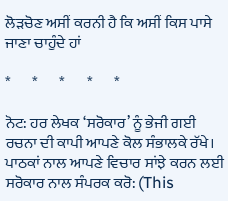ਲੋੜਚੋਣ ਅਸੀਂ ਕਰਨੀ ਹੈ ਕਿ ਅਸੀਂ ਕਿਸ ਪਾਸੇ ਜਾਣਾ ਚਾਹੁੰਦੇ ਹਾਂ

*       *       *       *       *

ਨੋਟ: ਹਰ ਲੇਖਕ ‘ਸਰੋਕਾਰ’ ਨੂੰ ਭੇਜੀ ਗਈ ਰਚਨਾ ਦੀ ਕਾਪੀ ਆਪਣੇ ਕੋਲ ਸੰਭਾਲਕੇ ਰੱਖੇ।
ਪਾਠਕਾਂ ਨਾਲ ਆਪਣੇ ਵਿਚਾਰ ਸਾਂਝੇ ਕਰਨ ਲਈ ਸਰੋਕਾਰ ਨਾਲ ਸੰਪਰਕ ਕਰੋ: (This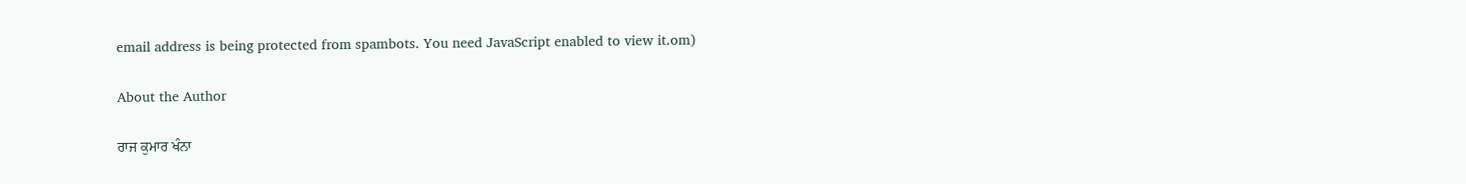email address is being protected from spambots. You need JavaScript enabled to view it.om)

About the Author

ਰਾਜ ਕੁਮਾਰ ਖੰਨਾ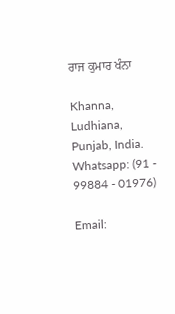ਰਾਜ ਕੁਮਾਰ ਖੰਨਾ

Khanna, Ludhiana, Punjab, India.
Whatsapp: (91 - 99884 - 01976)

Email: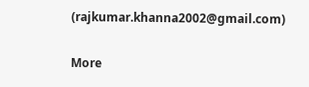(rajkumar.khanna2002@gmail.com)

More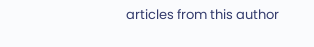articles from this author